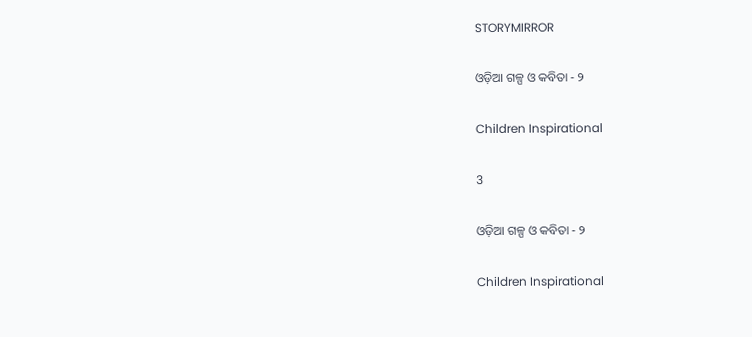STORYMIRROR

ଓଡ଼ିଆ ଗଳ୍ପ ଓ କବିତା - ୨

Children Inspirational

3

ଓଡ଼ିଆ ଗଳ୍ପ ଓ କବିତା - ୨

Children Inspirational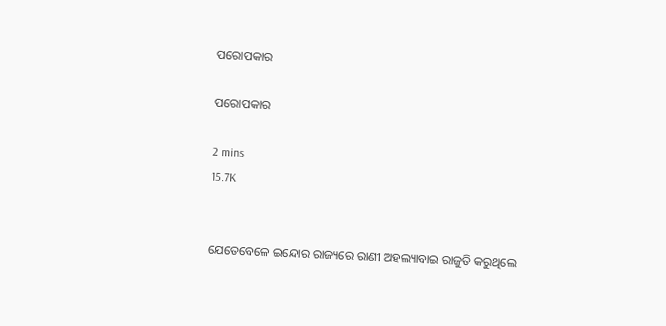ପରୋପକାର

ପରୋପକାର

2 mins
15.7K


ଯେତେବେଳେ ଇନ୍ଦୋର ରାଜ୍ୟରେ ରାଣୀ ଅହଲ୍ୟାବାଇ ରାଜୁତି କରୁଥିଲେ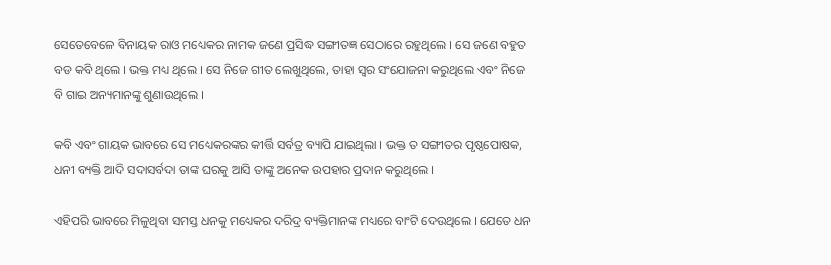ସେତେବେଳେ ବିନାୟକ ରାଓ ମଧ୍ୟେକର ନାମକ ଜଣେ ପ୍ରସିଦ୍ଧ ସଙ୍ଗୀତଜ୍ଞ ସେଠାରେ ରହୁଥିଲେ । ସେ ଜଣେ ବହୁତ ବଡ କବି ଥିଲେ । ଭକ୍ତ ମଧ୍ୟ ଥିଲେ । ସେ ନିଜେ ଗୀତ ଲେଖୁଥିଲେ, ତାହା ସ୍ୱର ସଂଯୋଜନା କରୁଥିଲେ ଏବଂ ନିଜେ ବି ଗାଇ ଅନ୍ୟମାନଙ୍କୁ ଶୁଣାଉଥିଲେ ।

କବି ଏବଂ ଗାୟକ ଭାବରେ ସେ ମଧ୍ୟେକରଙ୍କର କୀର୍ତ୍ତି ସର୍ବତ୍ର ବ୍ୟାପି ଯାଇଥିଲା । ଭକ୍ତ ତ ସଙ୍ଗୀତର ପୃଷ୍ଠପୋଷକ, ଧନୀ ବ୍ୟକ୍ତି ଆଦି ସଦାସର୍ବଦା ତାଙ୍କ ଘରକୁ ଆସି ତାଙ୍କୁ ଅନେକ ଉପହାର ପ୍ରଦାନ କରୁଥିଲେ ।

ଏହିପରି ଭାବରେ ମିଳୁଥିବା ସମସ୍ତ ଧନକୁ ମଧ୍ୟେକର ଦରିଦ୍ର ବ୍ୟକ୍ତିମାନଙ୍କ ମଧ୍ୟରେ ବାଂଟି ଦେଉଥିଲେ । ଯେତେ ଧନ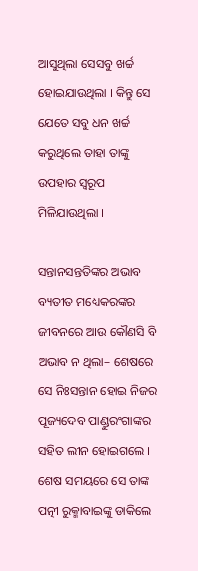ଆସୁଥିଲା ସେସବୁ ଖର୍ଚ୍ଚ ହୋଇଯାଉଥିଲା । କିନ୍ତୁ ସେ ଯେତେ ସବୁ ଧନ ଖର୍ଚ୍ଚ କରୁଥିଲେ ତାହା ତାଙ୍କୁ ଉପହାର ସ୍ୱରୂପ ମିଳିଯାଉଥିଲା ।

ସନ୍ତାନସନ୍ତତିଙ୍କର ଅଭାବ ବ୍ୟତୀତ ମଧ୍ୟେକରଙ୍କର ଜୀବନରେ ଆଉ କୌଣସି ବି ଅଭାବ ନ ଥିଲା– ଶେଷରେ ସେ ନିଃସନ୍ତାନ ହୋଇ ନିଜର ପୂଜ୍ୟଦେବ ପାଣ୍ଡୁରଂଗାଙ୍କର ସହିତ ଲୀନ ହୋଇଗଲେ । ଶେଷ ସମୟରେ ସେ ତାଙ୍କ ପତ୍ନୀ ରୁକ୍ମାବାଇଙ୍କୁ ଡାକିଲେ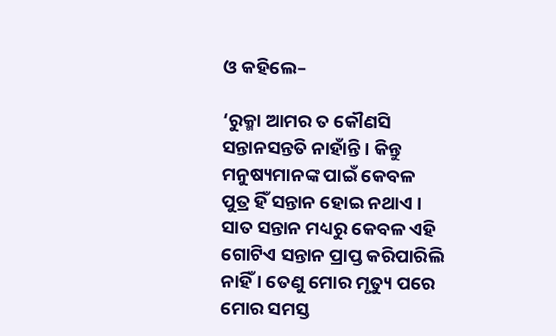ଓ କହିଲେ–

‘ରୁକ୍ମା ଆମର ତ କୌଣସି ସନ୍ତାନସନ୍ତତି ନାହାଁନ୍ତି । କିନ୍ତୁ ମନୁଷ୍ୟମାନଙ୍କ ପାଇଁ କେବଳ ପୁତ୍ର ହିଁ ସନ୍ତାନ ହୋଇ ନଥାଏ । ସାତ ସନ୍ତାନ ମଧ୍ୟରୁ କେବଳ ଏହି ଗୋଟିଏ ସନ୍ତାନ ପ୍ରାପ୍ତ କରିପାରିଲି ନାହିଁ । ତେଣୁ ମୋର ମୃତ୍ୟୁ ପରେ ମୋର ସମସ୍ତ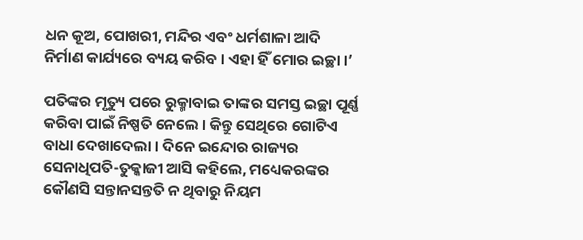ଧନ କୂଅ, ପୋଖରୀ, ମନ୍ଦିର ଏବଂ ଧର୍ମଶାଳା ଆଦି ନିର୍ମାଣ କାର୍ଯ୍ୟରେ ବ୍ୟୟ କରିବ । ଏହା ହିଁ ମୋର ଇଚ୍ଛା ।’

ପତିଙ୍କର ମୃତ୍ୟୁ ପରେ ରୁକ୍ମାବାଇ ତାଙ୍କର ସମସ୍ତ ଇଚ୍ଛା ପୂର୍ଣ୍ଣ କରିବା ପାଇଁ ନିଷ୍ପତି ନେଲେ । କିନ୍ତୁ ସେଥିରେ ଗୋଟିଏ ବାଧା ଦେଖାଦେଲା । ଦିନେ ଇନ୍ଦୋର ରାଜ୍ୟର ସେନାଧିପତି-ତୁକ୍କାଜୀ ଆସି କହିଲେ, ମଧ୍ୟେକରଙ୍କର କୌଣସି ସନ୍ତାନସନ୍ତତି ନ ଥିବାରୁ ନିୟମ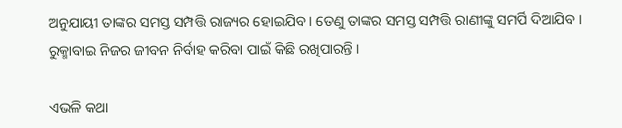ଅନୁଯାୟୀ ତାଙ୍କର ସମସ୍ତ ସମ୍ପତ୍ତି ରାଜ୍ୟର ହୋଇଯିବ । ତେଣୁ ତାଙ୍କର ସମସ୍ତ ସମ୍ପତ୍ତି ରାଣୀଙ୍କୁ ସମର୍ପି ଦିଆଯିବ । ରୁକ୍ମାବାଇ ନିଜର ଜୀବନ ନିର୍ବାହ କରିବା ପାଇଁ କିଛି ରଖିପାରନ୍ତି ।

ଏଭଳି କଥା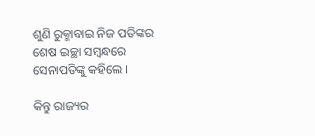ଶୁଣି ରୁକ୍ମାବାଇ ନିଜ ପତିଙ୍କର ଶେଷ ଇଚ୍ଛା ସମ୍ବନ୍ଧରେ ସେନାପତିଙ୍କୁ କହିଲେ ।

କିନ୍ତୁ ରାଜ୍ୟର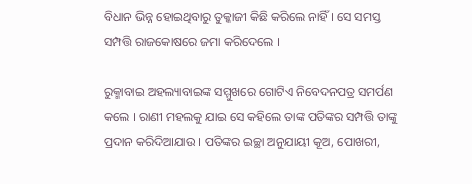ବିଧାନ ଭିନ୍ନ ହୋଇଥିବାରୁ ତୁକ୍କାଜୀ କିଛି କରିଲେ ନାହିଁ । ସେ ସମସ୍ତ ସମ୍ପତ୍ତି ରାଜକୋଷରେ ଜମା କରିଦେଲେ ।

ରୁକ୍ମାବାଇ ଅହଲ୍ୟାବାଇଙ୍କ ସମ୍ମୁଖରେ ଗୋଟିଏ ନିବେଦନପତ୍ର ସମର୍ପଣ କଲେ । ରାଣୀ ମହଲକୁ ଯାଇ ସେ କହିଲେ ତାଙ୍କ ପତିଙ୍କର ସମ୍ପତ୍ତି ତାଙ୍କୁ ପ୍ରଦାନ କରିଦିଆଯାଉ । ପତିଙ୍କର ଇଚ୍ଛା ଅନୁଯାୟୀ କୂଅ, ପୋଖରୀ,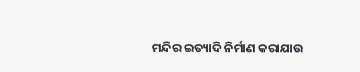ମନ୍ଦିର ଇତ୍ୟାଦି ନିର୍ମାଣ କରାଯାଉ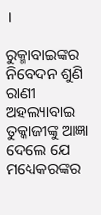।

ରୁକ୍ମାବାଇଙ୍କର ନିବେଦନ ଶୁଣି ରାଣୀ ଅହଲ୍ୟାବାଇ ତୁକ୍କାଜୀଙ୍କୁ ଆଜ୍ଞା ଦେଲେ ଯେ ମଧ୍ୟେକରଙ୍କର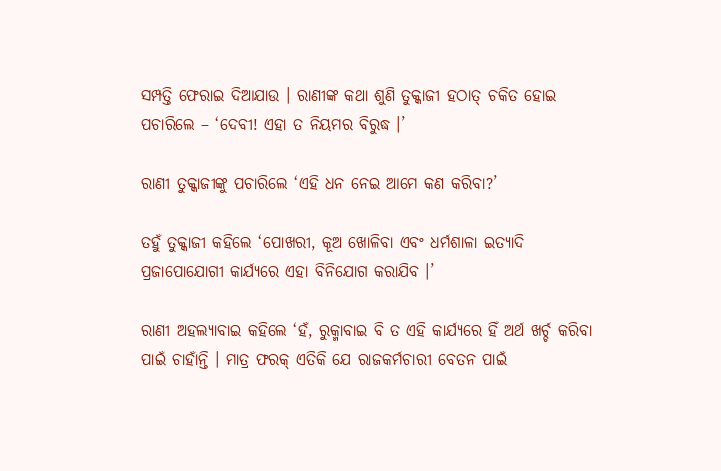ସମ୍ପତ୍ତି ଫେରାଇ ଦିଆଯାଉ । ରାଣୀଙ୍କ କଥା ଶୁଣି ତୁକ୍କାଜୀ ହଠାତ୍ ଚକିତ ହୋଇ ପଚାରିଲେ – ‘ଦେବୀ! ଏହା ତ ନିୟମର ବିରୁଦ୍ଧ ।’

ରାଣୀ ତୁକ୍କାଜୀଙ୍କୁ ପଚାରିଲେ ‘ଏହି ଧନ ନେଇ ଆମେ କଣ କରିବା?’

ତହୁଁ ତୁକ୍କାଜୀ କହିଲେ ‘ପୋଖରୀ, କୂଅ ଖୋଳିବା ଏବଂ ଧର୍ମଶାଳା ଇତ୍ୟାଦି ପ୍ରଜାପୋଯୋଗୀ କାର୍ଯ୍ୟରେ ଏହା ବିନିଯୋଗ କରାଯିବ ।’

ରାଣୀ ଅହଲ୍ୟାବାଇ କହିଲେ ‘ହଁ, ରୁକ୍ମାବାଇ ବି ତ ଏହି କାର୍ଯ୍ୟରେ ହିଁ ଅର୍ଥ ଖର୍ଚ୍ଚ କରିବା ପାଇଁ ଚାହାଁନ୍ତି । ମାତ୍ର ଫରକ୍ ଏତିକି ଯେ ରାଜକର୍ମଚାରୀ ବେତନ ପାଇଁ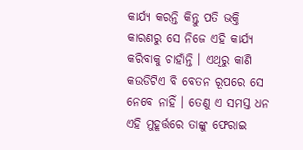କାର୍ଯ୍ୟ କରନ୍ତି କିନ୍ତୁ ପତି ଭକ୍ତି କାରଣରୁ ସେ ନିଜେ ଏହି କାର୍ଯ୍ୟ କରିବାକୁ ଚାହାଁନ୍ତି । ଏଥିରୁ କାଣି କଉଡିଟିଏ ବି ବେତନ ରୂପରେ ସେ ନେବେ ନାହିଁ । ତେଣୁ ଏ ସମସ୍ତ ଧନ ଏହି ମୁହୂର୍ତ୍ତରେ ତାଙ୍କୁ ଫେରାଇ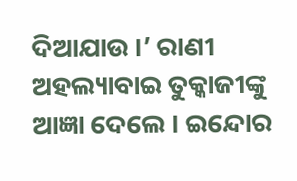ଦିଆଯାଉ ।’ ରାଣୀ ଅହଲ୍ୟାବାଇ ତୁକ୍କାଜୀଙ୍କୁ ଆଜ୍ଞା ଦେଲେ । ଇନ୍ଦୋର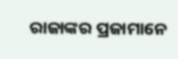ରାଜାଙ୍କର ପ୍ରଜାମାନେ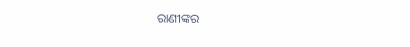ରାଣୀଙ୍କର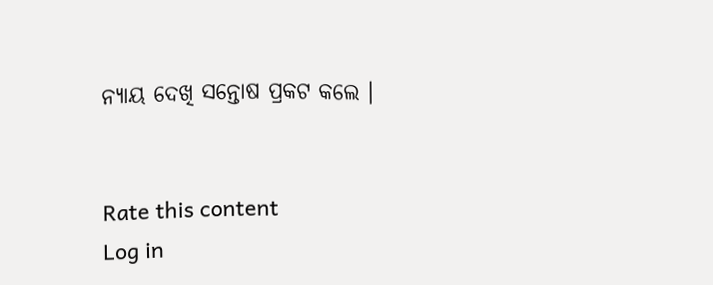ନ୍ୟାୟ ଦେଖି ସନ୍ତୋଷ ପ୍ରକଟ କଲେ ।


Rate this content
Log in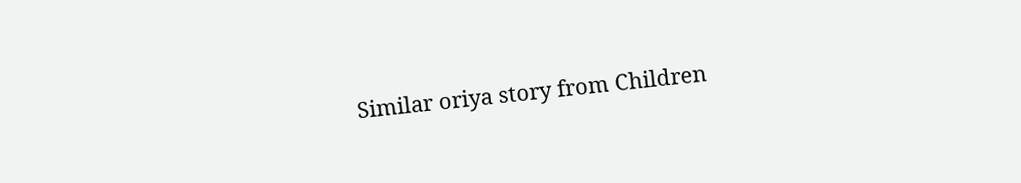Similar oriya story from Children